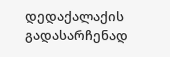დედაქალაქის გადასარჩენად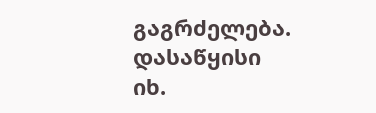გაგრძელება. დასაწყისი
იხ.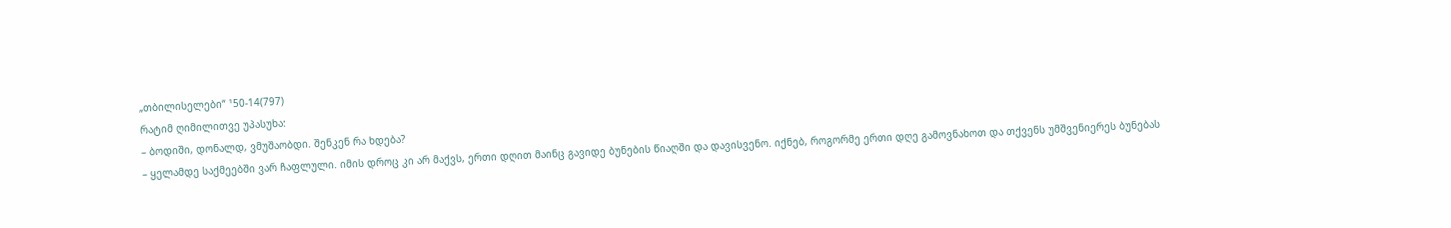„თბილისელები“ ¹50-14(797)
რატიმ ღიმილითვე უპასუხა:
– ბოდიში, დონალდ, ვმუშაობდი. შენკენ რა ხდება?
– ყელამდე საქმეებში ვარ ჩაფლული. იმის დროც კი არ მაქვს, ერთი დღით მაინც გავიდე ბუნების წიაღში და დავისვენო. იქნებ, როგორმე ერთი დღე გამოვნახოთ და თქვენს უმშვენიერეს ბუნებას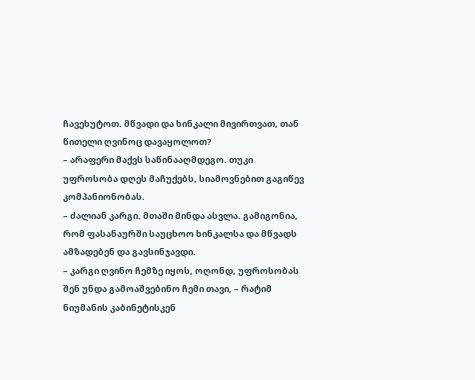ჩავეხუტოთ. მწვადი და ხინკალი მივირთვათ, თან წითელი ღვინოც დავაყოლოთ?
– არაფერი მაქვს საწინააღმდეგო. თუკი უფროსობა დღეს მაჩუქებს, სიამოვნებით გაგიწევ კომპანიონობას.
– ძალიან კარგი. მთაში მინდა ასვლა. გამიგონია, რომ ფასანაურში საუცხოო ხინკალსა და მწვადს ამზადებენ და გავსინჯავდი.
– კარგი ღვინო ჩემზე იყოს, ოღონდ, უფროსობას შენ უნდა გამოაშვებინო ჩემი თავი, – რატიმ ნიუმანის კაბინეტისკენ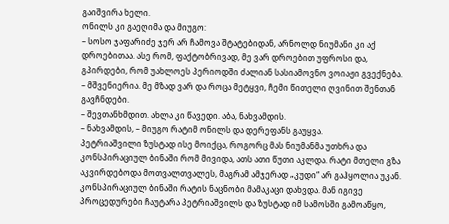გაიშვირა ხელი.
ონილს კი გაეღიმა და მიუგო:
– სოსო ჯაფარიძე ჯერ არ ჩამოვა შტატებიდან, არნოლდ ნიუმანი კი აქ დროებითაა. ასე რომ, ფაქტობრივად, მე ვარ დროებით უფროსი და, გპირდები, რომ უახლოეს პერიოდში ძალიან სასიამოვნო ვოიაჟი გვექნება.
– მშვენიერია. მე მზად ვარ და როცა მეტყვი, ჩემი წითელი ღვინით შენთან გავჩნდები.
– შევთანხმდით. ახლა კი წავედი. აბა, ნახვამდის.
– ნახვამდის, – მიუგო რატიმ ონილს და დერეფანს გაუყვა.
პეტრიაშვილი ზუსტად ისე მოიქცა, როგორც მას ნიუმანმა უთხრა და კონსპირაციულ ბინაში რომ მივიდა, ათს ათი წუთი აკლდა. რატი მთელი გზა აკვირდებოდა მოთვალთვალეს, მაგრამ ამჯერად „კუდი“ არ გაჰყოლია უკან.
კონსპირაციულ ბინაში რატის ნაცნობი მამაკაცი დახვდა. მან იგივე პროცედურები ჩაუტარა პეტრიაშვილს და ზუსტად იმ სამოსში გამოაწყო,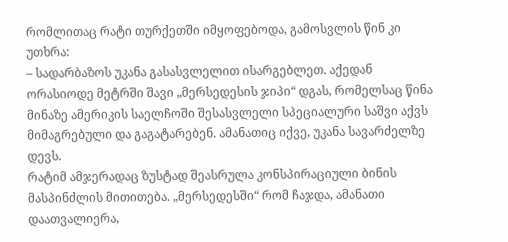რომლითაც რატი თურქეთში იმყოფებოდა, გამოსვლის წინ კი უთხრა:
– სადარბაზოს უკანა გასასვლელით ისარგებლეთ. აქედან ორასიოდე მეტრში შავი „მერსედესის ჯიპი“ დგას, რომელსაც წინა მინაზე ამერიკის საელჩოში შესასვლელი სპეციალური საშვი აქვს მიმაგრებული და გაგატარებენ. ამანათიც იქვე, უკანა სავარძელზე დევს.
რატიმ ამჯერადაც ზუსტად შეასრულა კონსპირაციული ბინის მასპინძლის მითითება. „მერსედესში“ რომ ჩაჯდა, ამანათი დაათვალიერა,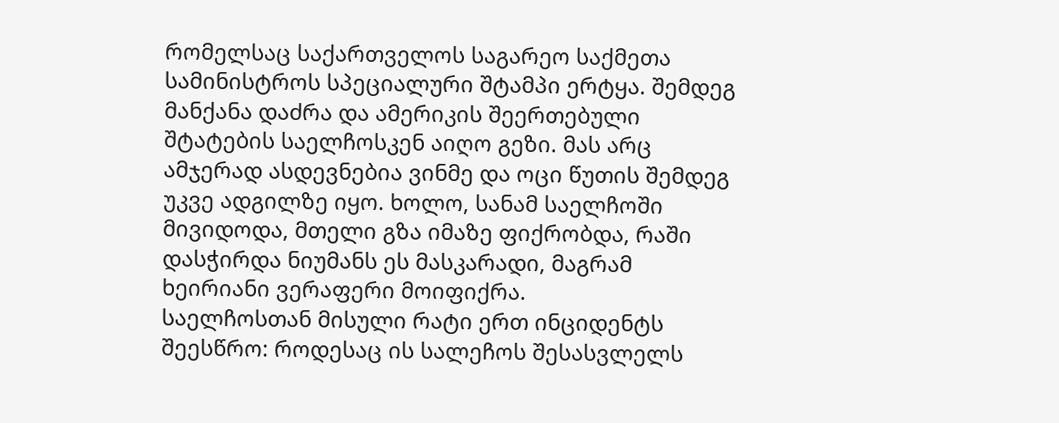რომელსაც საქართველოს საგარეო საქმეთა სამინისტროს სპეციალური შტამპი ერტყა. შემდეგ მანქანა დაძრა და ამერიკის შეერთებული შტატების საელჩოსკენ აიღო გეზი. მას არც ამჯერად ასდევნებია ვინმე და ოცი წუთის შემდეგ უკვე ადგილზე იყო. ხოლო, სანამ საელჩოში მივიდოდა, მთელი გზა იმაზე ფიქრობდა, რაში დასჭირდა ნიუმანს ეს მასკარადი, მაგრამ ხეირიანი ვერაფერი მოიფიქრა.
საელჩოსთან მისული რატი ერთ ინციდენტს შეესწრო: როდესაც ის სალეჩოს შესასვლელს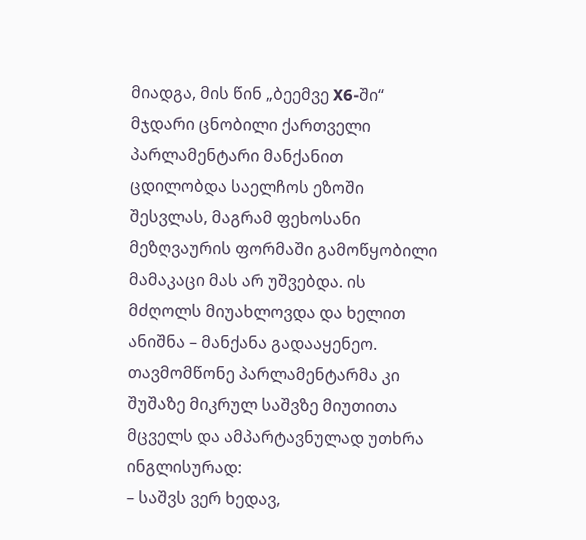მიადგა, მის წინ „ბეემვე X6-ში“ მჯდარი ცნობილი ქართველი პარლამენტარი მანქანით ცდილობდა საელჩოს ეზოში შესვლას, მაგრამ ფეხოსანი მეზღვაურის ფორმაში გამოწყობილი მამაკაცი მას არ უშვებდა. ის მძღოლს მიუახლოვდა და ხელით ანიშნა – მანქანა გადააყენეო. თავმომწონე პარლამენტარმა კი შუშაზე მიკრულ საშვზე მიუთითა მცველს და ამპარტავნულად უთხრა ინგლისურად:
– საშვს ვერ ხედავ,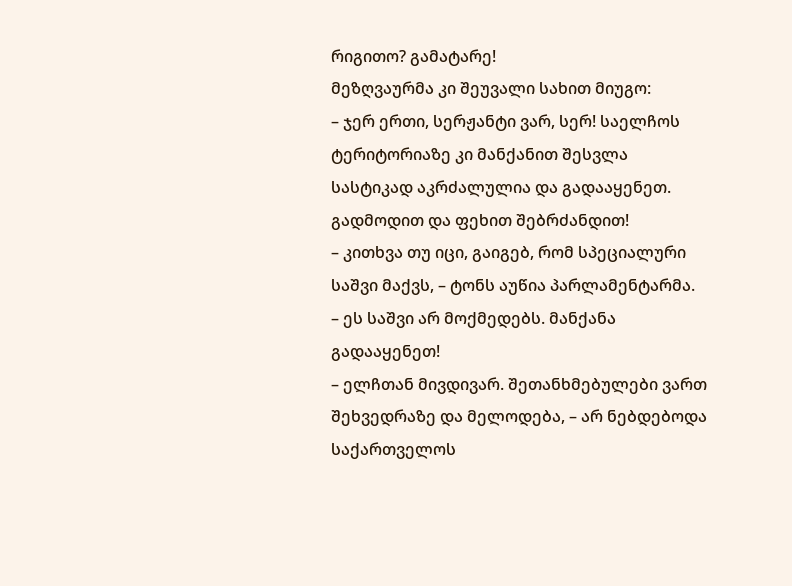რიგითო? გამატარე!
მეზღვაურმა კი შეუვალი სახით მიუგო:
– ჯერ ერთი, სერჟანტი ვარ, სერ! საელჩოს ტერიტორიაზე კი მანქანით შესვლა სასტიკად აკრძალულია და გადააყენეთ. გადმოდით და ფეხით შებრძანდით!
– კითხვა თუ იცი, გაიგებ, რომ სპეციალური საშვი მაქვს, – ტონს აუწია პარლამენტარმა.
– ეს საშვი არ მოქმედებს. მანქანა გადააყენეთ!
– ელჩთან მივდივარ. შეთანხმებულები ვართ შეხვედრაზე და მელოდება, – არ ნებდებოდა საქართველოს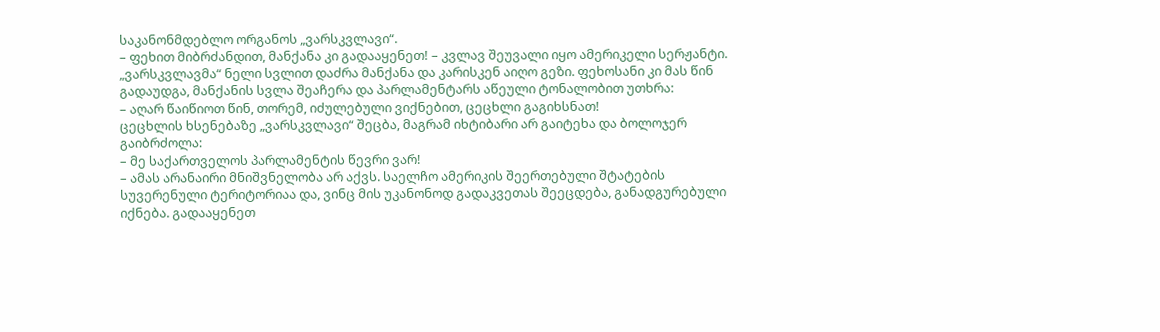საკანონმდებლო ორგანოს „ვარსკვლავი“.
– ფეხით მიბრძანდით, მანქანა კი გადააყენეთ! – კვლავ შეუვალი იყო ამერიკელი სერჟანტი.
„ვარსკვლავმა“ ნელი სვლით დაძრა მანქანა და კარისკენ აიღო გეზი. ფეხოსანი კი მას წინ გადაუდგა, მანქანის სვლა შეაჩერა და პარლამენტარს აწეული ტონალობით უთხრა:
– აღარ წაიწიოთ წინ, თორემ, იძულებული ვიქნებით, ცეცხლი გაგიხსნათ!
ცეცხლის ხსენებაზე „ვარსკვლავი“ შეცბა, მაგრამ იხტიბარი არ გაიტეხა და ბოლოჯერ გაიბრძოლა:
– მე საქართველოს პარლამენტის წევრი ვარ!
– ამას არანაირი მნიშვნელობა არ აქვს. საელჩო ამერიკის შეერთებული შტატების სუვერენული ტერიტორიაა და, ვინც მის უკანონოდ გადაკვეთას შეეცდება, განადგურებული იქნება. გადააყენეთ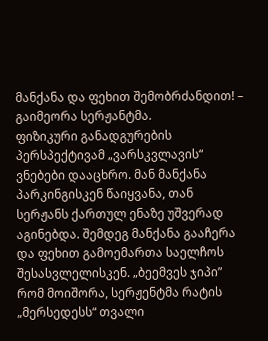მანქანა და ფეხით შემობრძანდით! – გაიმეორა სერჟანტმა.
ფიზიკური განადგურების პერსპექტივამ „ვარსკვლავის“ ვნებები დააცხრო. მან მანქანა პარკინგისკენ წაიყვანა, თან სერჟანს ქართულ ენაზე უშვერად აგინებდა. შემდეგ მანქანა გააჩერა და ფეხით გამოემართა საელჩოს შესასვლელისკენ. „ბეემვეს ჯიპი” რომ მოიშორა, სერჟენტმა რატის „მერსედესს“ თვალი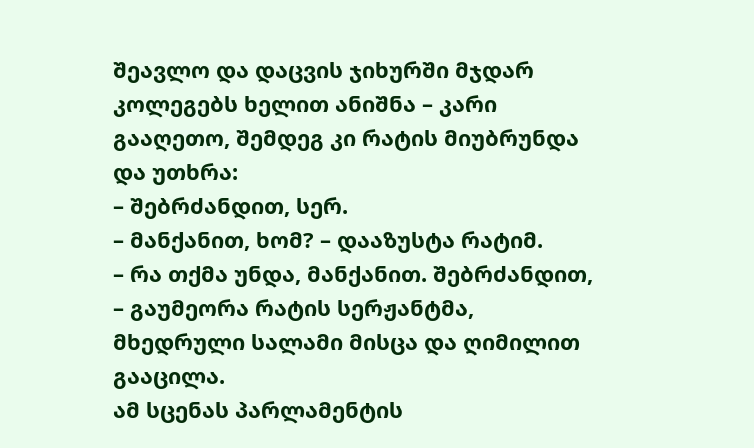შეავლო და დაცვის ჯიხურში მჯდარ კოლეგებს ხელით ანიშნა – კარი გააღეთო, შემდეგ კი რატის მიუბრუნდა და უთხრა:
– შებრძანდით, სერ.
– მანქანით, ხომ? – დააზუსტა რატიმ.
– რა თქმა უნდა, მანქანით. შებრძანდით, – გაუმეორა რატის სერჟანტმა, მხედრული სალამი მისცა და ღიმილით გააცილა.
ამ სცენას პარლამენტის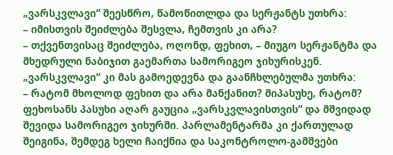„ვარსკვლავი“ შეესწრო, წამოწითლდა და სერჟანტს უთხრა:
– იმისთვის შეიძლება შესვლა, ჩემთვის კი არა?
– თქვენთვისაც შეიძლება, ოღონდ, ფეხით, – მიუგო სერჟანტმა და მხედრული ნაბიჯით გაემართა სამორიგეო ჯიხურისკენ. „ვარსკვლავი“ კი მას გამოედევნა და გაანჩხლებულმა უთხრა:
– რატომ მხოლოდ ფეხით და არა მანქანით? მიპასუხე, რატომ?
ფეხოსანს პასუხი აღარ გაუცია „ვარსკვლავისთვის“ და მშვიდად შევიდა სამორიგეო ჯიხურში. პარლამენტარმა კი ქართულად შეიგინა, შემდეგ ხელი ჩაიქნია და საკონტროლო-გამშვები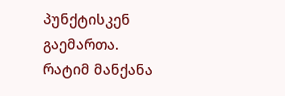პუნქტისკენ გაემართა.
რატიმ მანქანა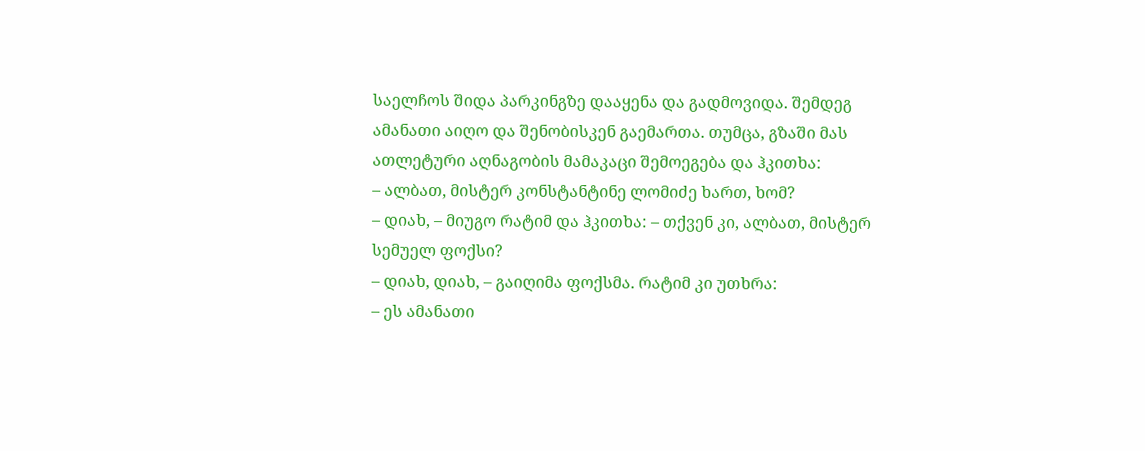საელჩოს შიდა პარკინგზე დააყენა და გადმოვიდა. შემდეგ ამანათი აიღო და შენობისკენ გაემართა. თუმცა, გზაში მას ათლეტური აღნაგობის მამაკაცი შემოეგება და ჰკითხა:
– ალბათ, მისტერ კონსტანტინე ლომიძე ხართ, ხომ?
– დიახ, – მიუგო რატიმ და ჰკითხა: – თქვენ კი, ალბათ, მისტერ სემუელ ფოქსი?
– დიახ, დიახ, – გაიღიმა ფოქსმა. რატიმ კი უთხრა:
– ეს ამანათი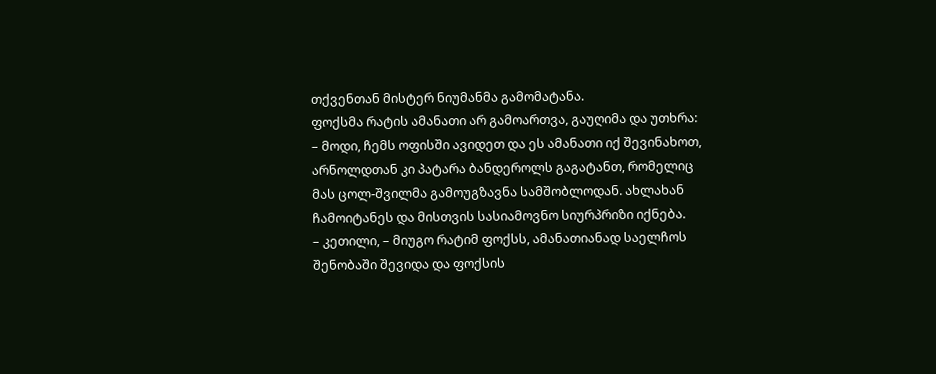თქვენთან მისტერ ნიუმანმა გამომატანა.
ფოქსმა რატის ამანათი არ გამოართვა, გაუღიმა და უთხრა:
– მოდი, ჩემს ოფისში ავიდეთ და ეს ამანათი იქ შევინახოთ, არნოლდთან კი პატარა ბანდეროლს გაგატანთ, რომელიც მას ცოლ-შვილმა გამოუგზავნა სამშობლოდან. ახლახან ჩამოიტანეს და მისთვის სასიამოვნო სიურპრიზი იქნება.
– კეთილი, – მიუგო რატიმ ფოქსს, ამანათიანად საელჩოს შენობაში შევიდა და ფოქსის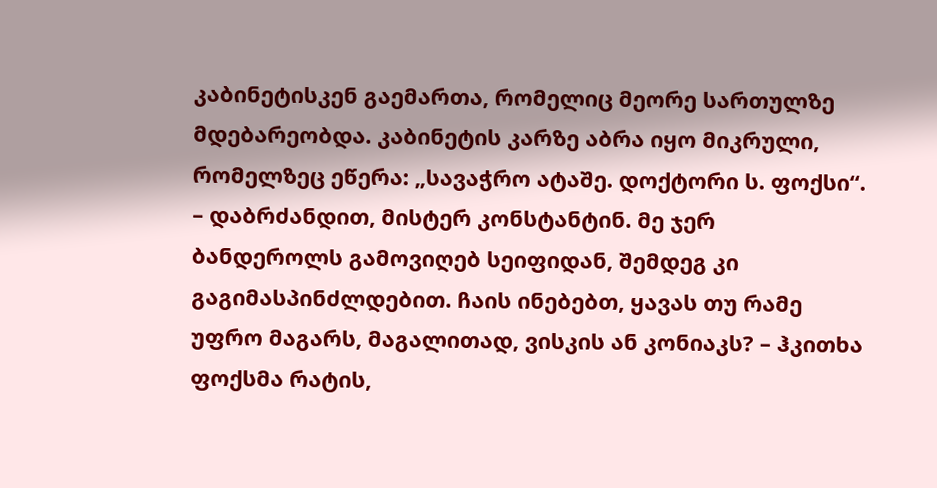კაბინეტისკენ გაემართა, რომელიც მეორე სართულზე მდებარეობდა. კაბინეტის კარზე აბრა იყო მიკრული, რომელზეც ეწერა: „სავაჭრო ატაშე. დოქტორი ს. ფოქსი“.
– დაბრძანდით, მისტერ კონსტანტინ. მე ჯერ ბანდეროლს გამოვიღებ სეიფიდან, შემდეგ კი გაგიმასპინძლდებით. ჩაის ინებებთ, ყავას თუ რამე უფრო მაგარს, მაგალითად, ვისკის ან კონიაკს? – ჰკითხა ფოქსმა რატის,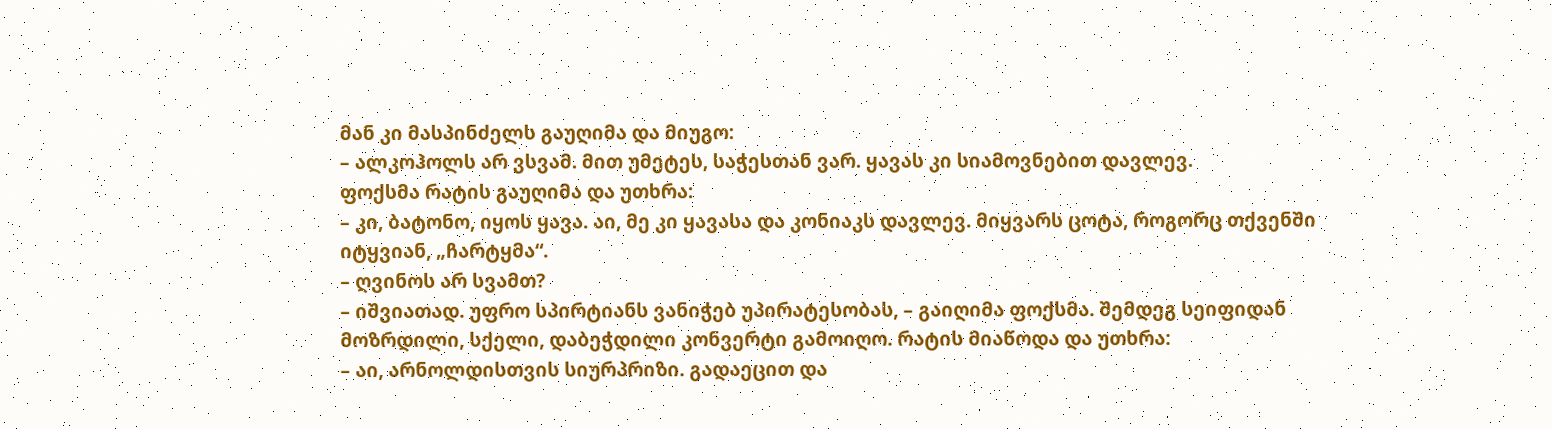მან კი მასპინძელს გაუღიმა და მიუგო:
– ალკოჰოლს არ ვსვამ. მით უმეტეს, საჭესთან ვარ. ყავას კი სიამოვნებით დავლევ.
ფოქსმა რატის გაუღიმა და უთხრა:
– კი, ბატონო, იყოს ყავა. აი, მე კი ყავასა და კონიაკს დავლევ. მიყვარს ცოტა, როგორც თქვენში იტყვიან, „ჩარტყმა“.
– ღვინოს არ სვამთ?
– იშვიათად. უფრო სპირტიანს ვანიჭებ უპირატესობას, – გაიღიმა ფოქსმა. შემდეგ სეიფიდან მოზრდილი, სქელი, დაბეჭდილი კონვერტი გამოიღო. რატის მიაწოდა და უთხრა:
– აი, არნოლდისთვის სიურპრიზი. გადაეცით და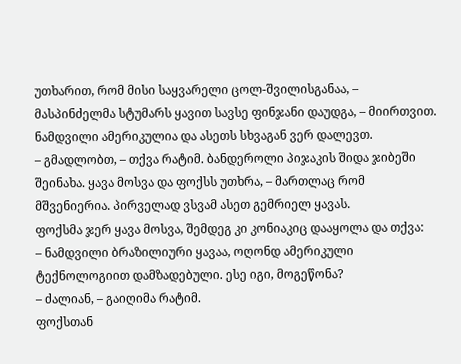უთხარით, რომ მისი საყვარელი ცოლ-შვილისგანაა, – მასპინძელმა სტუმარს ყავით სავსე ფინჯანი დაუდგა, – მიირთვით. ნამდვილი ამერიკულია და ასეთს სხვაგან ვერ დალევთ.
– გმადლობთ, – თქვა რატიმ. ბანდეროლი პიჯაკის შიდა ჯიბეში შეინახა. ყავა მოსვა და ფოქსს უთხრა, – მართლაც რომ მშვენიერია. პირველად ვსვამ ასეთ გემრიელ ყავას.
ფოქსმა ჯერ ყავა მოსვა, შემდეგ კი კონიაკიც დააყოლა და თქვა:
– ნამდვილი ბრაზილიური ყავაა, ოღონდ ამერიკული ტექნოლოგიით დამზადებული. ესე იგი, მოგეწონა?
– ძალიან, – გაიღიმა რატიმ.
ფოქსთან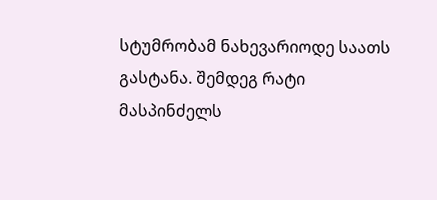სტუმრობამ ნახევარიოდე საათს გასტანა. შემდეგ რატი მასპინძელს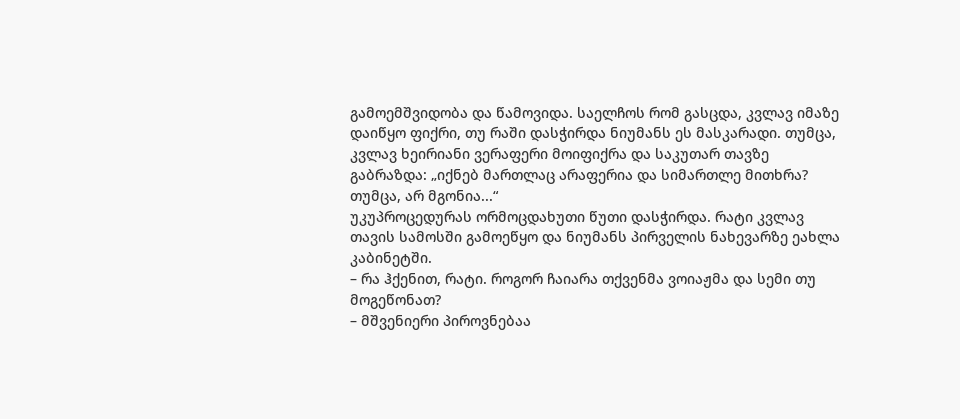გამოემშვიდობა და წამოვიდა. საელჩოს რომ გასცდა, კვლავ იმაზე დაიწყო ფიქრი, თუ რაში დასჭირდა ნიუმანს ეს მასკარადი. თუმცა, კვლავ ხეირიანი ვერაფერი მოიფიქრა და საკუთარ თავზე გაბრაზდა: „იქნებ მართლაც არაფერია და სიმართლე მითხრა? თუმცა, არ მგონია...“
უკუპროცედურას ორმოცდახუთი წუთი დასჭირდა. რატი კვლავ თავის სამოსში გამოეწყო და ნიუმანს პირველის ნახევარზე ეახლა კაბინეტში.
– რა ჰქენით, რატი. როგორ ჩაიარა თქვენმა ვოიაჟმა და სემი თუ მოგეწონათ?
– მშვენიერი პიროვნებაა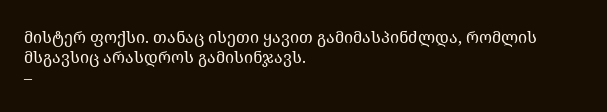მისტერ ფოქსი. თანაც ისეთი ყავით გამიმასპინძლდა, რომლის მსგავსიც არასდროს გამისინჯავს.
–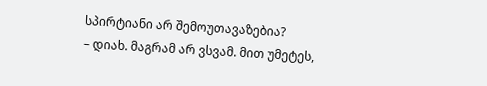სპირტიანი არ შემოუთავაზებია?
– დიახ. მაგრამ არ ვსვამ. მით უმეტეს,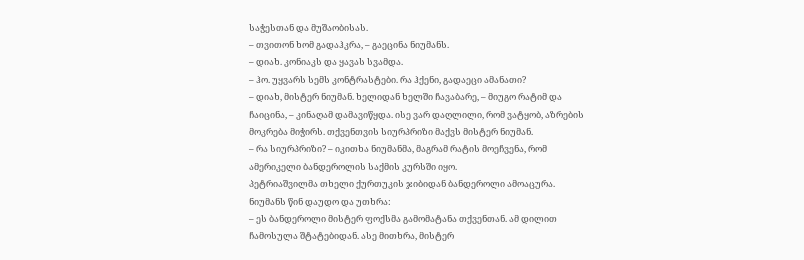საჭესთან და მუშაობისას.
– თვითონ ხომ გადაჰკრა, – გაეცინა ნიუმანს.
– დიახ. კონიაკს და ყავას სვამდა.
– ჰო. უყვარს სემს კონტრასტები. რა ჰქენი, გადაეცი ამანათი?
– დიახ, მისტერ ნიუმან. ხელიდან ხელში ჩავაბარე, – მიუგო რატიმ და ჩაიცინა, – კინაღამ დამავიწყდა. ისე ვარ დაღლილი, რომ ვატყობ, აზრების მოკრება მიჭირს. თქვენთვის სიურპრიზი მაქვს მისტერ ნიუმან.
– რა სიურპრიზი? – იკითხა ნიუმანმა, მაგრამ რატის მოეჩვენა, რომ ამერიკელი ბანდეროლის საქმის კურსში იყო.
პეტრიაშვილმა თხელი ქურთუკის ჯიბიდან ბანდეროლი ამოაცურა. ნიუმანს წინ დაუდო და უთხრა:
– ეს ბანდეროლი მისტერ ფოქსმა გამომატანა თქვენთან. ამ დილით ჩამოსულა შტატებიდან. ასე მითხრა, მისტერ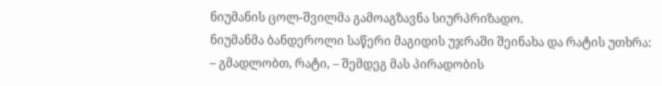ნიუმანის ცოლ-შვილმა გამოაგზავნა სიურპრიზადო.
ნიუმანმა ბანდეროლი საწერი მაგიდის უჯრაში შეინახა და რატის უთხრა:
– გმადლობთ, რატი, – შემდეგ მას პირადობის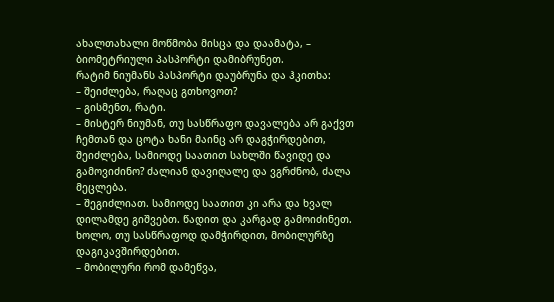ახალთახალი მოწმობა მისცა და დაამატა, – ბიომეტრიული პასპორტი დამიბრუნეთ.
რატიმ ნიუმანს პასპორტი დაუბრუნა და ჰკითხა:
– შეიძლება, რაღაც გთხოვოთ?
– გისმენთ, რატი.
– მისტერ ნიუმან, თუ სასწრაფო დავალება არ გაქვთ ჩემთან და ცოტა ხანი მაინც არ დაგჭირდებით, შეიძლება, სამიოდე საათით სახლში წავიდე და გამოვიძინო? ძალიან დავიღალე და ვგრძნობ, ძალა მეცლება.
– შეგიძლიათ. სამიოდე საათით კი არა და ხვალ დილამდე გიშვებთ. წადით და კარგად გამოიძინეთ. ხოლო, თუ სასწრაფოდ დამჭირდით, მობილურზე დაგიკავშირდებით.
– მობილური რომ დამეწვა,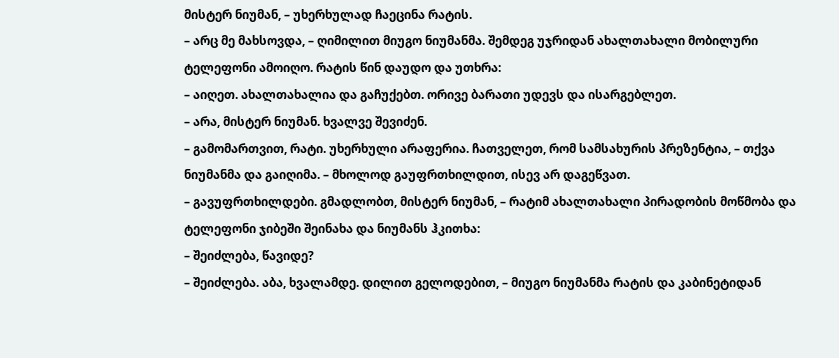მისტერ ნიუმან, – უხერხულად ჩაეცინა რატის.
– არც მე მახსოვდა, – ღიმილით მიუგო ნიუმანმა. შემდეგ უჯრიდან ახალთახალი მობილური ტელეფონი ამოიღო. რატის წინ დაუდო და უთხრა:
– აიღეთ. ახალთახალია და გაჩუქებთ. ორივე ბარათი უდევს და ისარგებლეთ.
– არა, მისტერ ნიუმან. ხვალვე შევიძენ.
– გამომართვით, რატი. უხერხული არაფერია. ჩათველეთ, რომ სამსახურის პრეზენტია, – თქვა ნიუმანმა და გაიღიმა. – მხოლოდ გაუფრთხილდით, ისევ არ დაგეწვათ.
– გავუფრთხილდები. გმადლობთ, მისტერ ნიუმან, – რატიმ ახალთახალი პირადობის მოწმობა და ტელეფონი ჯიბეში შეინახა და ნიუმანს ჰკითხა:
– შეიძლება, წავიდე?
– შეიძლება. აბა, ხვალამდე. დილით გელოდებით, – მიუგო ნიუმანმა რატის და კაბინეტიდან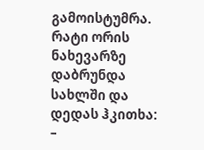გამოისტუმრა.
რატი ორის ნახევარზე დაბრუნდა სახლში და დედას ჰკითხა:
–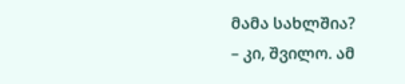მამა სახლშია?
– კი, შვილო. ამ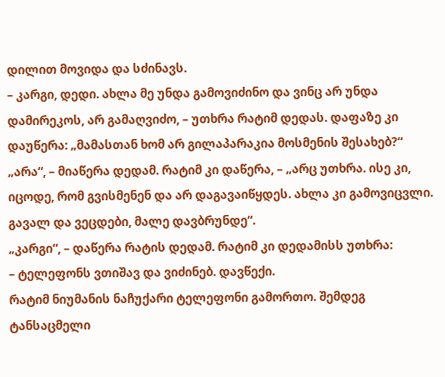დილით მოვიდა და სძინავს.
– კარგი, დედი. ახლა მე უნდა გამოვიძინო და ვინც არ უნდა დამირეკოს, არ გამაღვიძო, – უთხრა რატიმ დედას. დაფაზე კი დაუწერა: „მამასთან ხომ არ გილაპარაკია მოსმენის შესახებ?“
„არა“, – მიაწერა დედამ. რატიმ კი დაწერა, – „არც უთხრა. ისე კი, იცოდე, რომ გვისმენენ და არ დაგავაიწყდეს. ახლა კი გამოვიცვლი. გავალ და ვეცდები, მალე დავბრუნდე“.
„კარგი“, – დაწერა რატის დედამ. რატიმ კი დედამისს უთხრა:
– ტელეფონს ვთიშავ და ვიძინებ. დავწექი.
რატიმ ნიუმანის ნაჩუქარი ტელეფონი გამორთო. შემდეგ ტანსაცმელი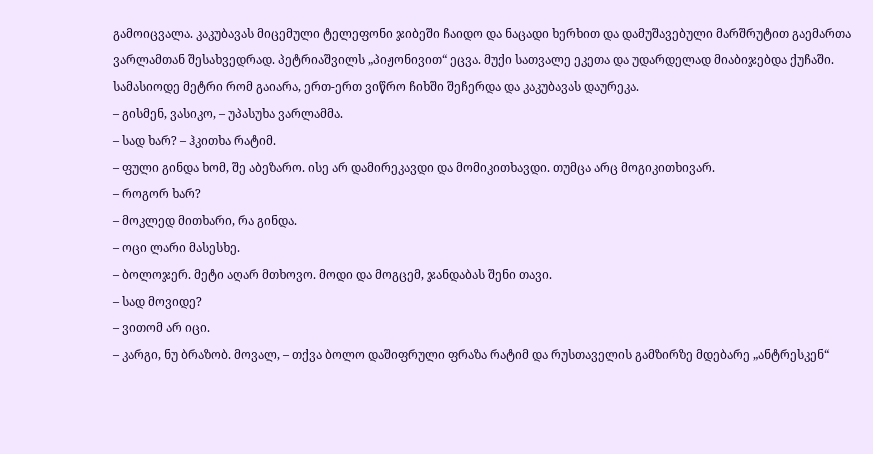გამოიცვალა. კაკუბავას მიცემული ტელეფონი ჯიბეში ჩაიდო და ნაცადი ხერხით და დამუშავებული მარშრუტით გაემართა ვარლამთან შესახვედრად. პეტრიაშვილს „პიჟონივით“ ეცვა. მუქი სათვალე ეკეთა და უდარდელად მიაბიჯებდა ქუჩაში. სამასიოდე მეტრი რომ გაიარა, ერთ-ერთ ვიწრო ჩიხში შეჩერდა და კაკუბავას დაურეკა.
– გისმენ, ვასიკო, – უპასუხა ვარლამმა.
– სად ხარ? – ჰკითხა რატიმ.
– ფული გინდა ხომ, შე აბეზარო. ისე არ დამირეკავდი და მომიკითხავდი. თუმცა არც მოგიკითხივარ.
– როგორ ხარ?
– მოკლედ მითხარი, რა გინდა.
– ოცი ლარი მასესხე.
– ბოლოჯერ. მეტი აღარ მთხოვო. მოდი და მოგცემ, ჯანდაბას შენი თავი.
– სად მოვიდე?
– ვითომ არ იცი.
– კარგი, ნუ ბრაზობ. მოვალ, – თქვა ბოლო დაშიფრული ფრაზა რატიმ და რუსთაველის გამზირზე მდებარე „ანტრესკენ“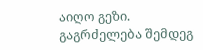აიღო გეზი.
გაგრძელება შემდეგ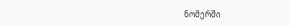ნომერში